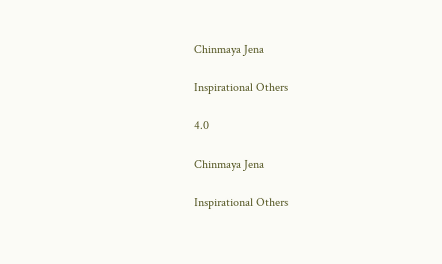Chinmaya Jena

Inspirational Others

4.0

Chinmaya Jena

Inspirational Others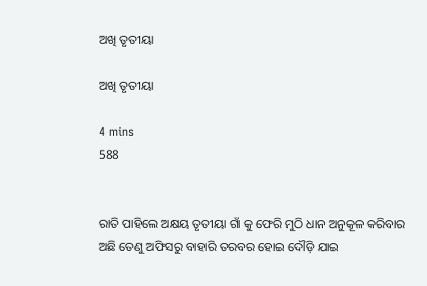ଅଖି ତୃତୀୟା

ଅଖି ତୃତୀୟା

4 mins
588


ରାତି ପାହିଲେ ଅକ୍ଷୟ ତୃତୀୟା ଗାଁ କୁ ଫେରି ମୁଠି ଧାନ ଅନୁକୂଳ କରିବାର ଅଛି ତେଣୁ ଅଫିସରୁ ବାହାରି ତରବର ହୋଇ ଦୌଡ଼ି ଯାଇ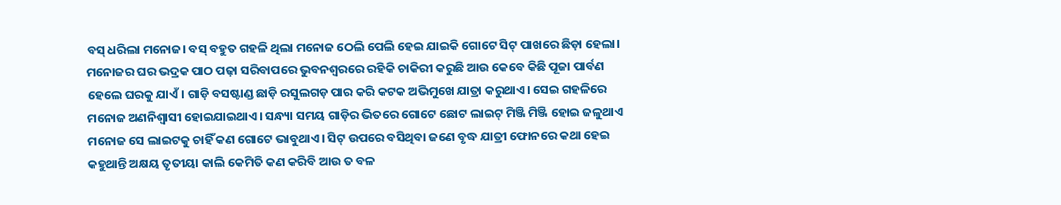ବସ୍ ଧରିଲା ମନୋଜ। ବସ୍ ବହୁତ ଗହଳି ଥିଲା ମନୋଜ ଠେଲି ପେଲି ହେଇ ଯାଇକି ଗୋଟେ ସିଟ୍ ପାଖରେ ଛିଡ଼ା ହେଲା। ମନୋଜର ଘର ଭଦ୍ରକ ପାଠ ପଢ଼ା ସରିବାପରେ ଭୁବନଶ୍ବରରେ ରହିକି ଚାକିରୀ କରୁଛି ଆଉ କେବେ କିଛି ପୂଜା ପାର୍ବଣ ହେଲେ ଘରକୁ ଯାଏଁ। ଗାଡ଼ି ବସଷ୍ଟାଣ୍ଡ ଛାଡ଼ି ରସୁଲଗଡ଼ ପାର କରି କଟକ ଅଭିମୁଖେ ଯାତ୍ରା କରୁଥାଏ। ସେଇ ଗହଳିରେ ମନୋଜ ଅଣନିଶ୍ୱାସୀ ହୋଇଯାଇଥାଏ। ସନ୍ଧ୍ୟା ସମୟ ଗାଡ଼ିର ଭିତରେ ଗୋଟେ ଛୋଟ ଲାଇଟ୍ ମିଞ୍ଜି ମିଞ୍ଜି ହୋଇ ଜଳୁଥାଏ ମନୋଜ ସେ ଲାଇଟକୁ ଚାହିଁ କଣ ଗୋଟେ ଭାବୁଥାଏ। ସିଟ୍ ଉପରେ ବସିଥିବା ଜଣେ ବୃଦ୍ଧ ଯାତ୍ରୀ ଫୋନରେ କଥା ହେଇ କହୁଥାନ୍ତି ଅକ୍ଷୟ ତୃତୀୟା କାଲି କେମିତି କଣ କରିବି ଆଉ ତ ବଳ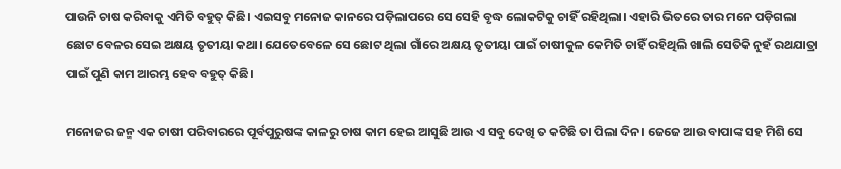ପାଉନି ଚାଷ କରିବାକୁ ଏମିତି ବହୁତ୍ କିଛି। ଏଇସବୁ ମନୋଜ କାନରେ ପଡ଼ିଲାପରେ ସେ ସେହି ବୃଦ୍ଧ ଲୋକଟିକୁ ଚାହିଁ ରହିଥିଲା। ଏହାରି ଭିତରେ ତାର ମନେ ପଡ଼ିଗଲା ଛୋଟ ବେଳର ସେଇ ଅକ୍ଷୟ ତୃତୀୟା କଥା। ଯେତେବେଳେ ସେ ଛୋଟ ଥିଲା ଗାଁରେ ଅକ୍ଷୟ ତୃତୀୟା ପାଇଁ ଚାଷୀକୁଳ କେମିତି ଚାହିଁ ରହିଥିଲି ଖାଲି ସେତିକି ନୁହଁ ରଥଯାତ୍ରା ପାଇଁ ପୁଣି କାମ ଆରମ୍ଭ ହେବ ବହୁତ୍ କିଛି।

ମନୋଜର ଜନ୍ମ ଏକ ଚାଷୀ ପରିବାରରେ ପୂର୍ବପୁରୁଷଙ୍କ କାଳରୁ ଚାଷ କାମ ହେଇ ଆସୁଛି ଆଉ ଏ ସବୁ ଦେଖି ତ କଟିଛି ତା ପିଲା ଦିନ। ଜେଜେ ଆଉ ବାପାଙ୍କ ସହ ମିଶି ସେ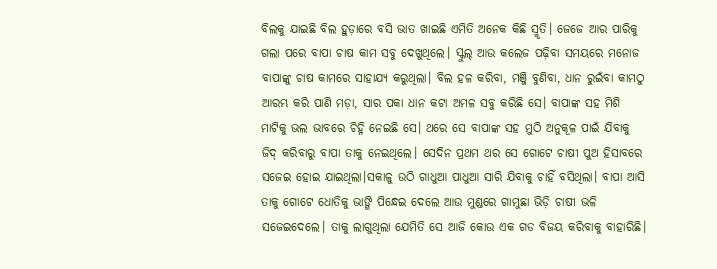ବିଲକୁ ଯାଇଛି ବିଲ ହୁଡ଼ାରେ ବସି ଭାତ ଖାଇଛି ଏମିତି ଅନେକ କିଛି ସ୍ମୃତି। ଜେଜେ ଆର ପାରିକୁ ଗଲା ପରେ ବାପା ଚାଷ କାମ ସବୁ ଦେଖୁଥିଲେ। ସ୍କୁଲ୍ ଆଉ କଲେଜ ପଢ଼ିବା ସମୟରେ ମନୋଜ ବାପାଙ୍କୁ ଚାଷ କାମରେ ସାହାଯ୍ୟ କରୁଥିଲା। ବିଲ ହଳ କରିବା, ମଞ୍ଜି ବୁଣିବା, ଧାନ ରୁଇଁବା କାମଠୁ ଆରମ୍ଭ କରି ପାଣି ମଡ଼ା, ସାର ପକା ଧାନ କଟା ଅମଳ ସବୁ କରିଛି ସେ। ବାପାଙ୍କ ସହ ମିଶି ମାଟିକୁ ଭଲ ଭାବରେ ଚିହ୍ନି ନେଇଛି ସେ। ଥରେ ସେ ବାପାଙ୍କ ସହ ମୁଠି ଅନୁକୂଳ ପାଇଁ ଯିବାକୁ ଜିଦ୍ କରିବାରୁ ବାପା ତାକୁ ନେଇଥିଲେ। ସେଦିନ ପ୍ରଥମ ଥର ସେ ଗୋଟେ ଚାଷୀ ପୁଅ ହିସାବରେ ସଜେଇ ହୋଇ ଯାଇଥିଲା।ସକାଳୁ ଉଠି ଗାଧୁଆ ପାଧୁଆ ସାରି ଯିବାକୁ ଚାହିଁ ବସିଥିଲା। ବାପା ଆସି ତାକୁ ଗୋଟେ ଧୋତିକୁ ଭାଙ୍ଗି ପିନ୍ଧେଇ ଦେଲେ ଆଉ ମୁଣ୍ଡରେ ଗାମୁଛା ଭିଡ଼ି ଚାଷୀ ଭଳି ସଜେଇଦେଲେ। ତାକୁ ଲାଗୁଥିଲା ଯେମିତି ସେ ଆଜି କୋଉ ଏକ ଗଡ ବିଜୟ କରିବାକୁ ବାହାରିଛି।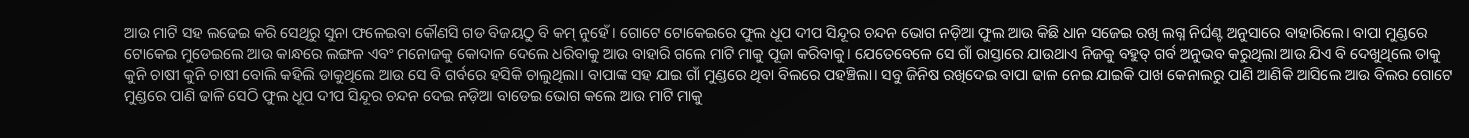ଆଉ ମାଟି ସହ ଲଢେଇ କରି ସେଥିରୁ ସୁନା ଫଳେଇବା କୌଣସି ଗଡ ବିଜୟଠୁ ବି କମ୍ ନୁହେଁ। ଗୋଟେ ଟୋକେଇରେ ଫୁଲ ଧୂପ ଦୀପ ସିନ୍ଦୂର ଚନ୍ଦନ ଭୋଗ ନଡ଼ିଆ ଫୁଲ ଆଉ କିଛି ଧାନ ସଜେଇ ରଖି ଲଗ୍ନ ନିର୍ଘଣ୍ଟ ଅନୁସାରେ ବାହାରିଲେ। ବାପା ମୁଣ୍ଡରେ ଟୋକେଇ ମୁଡେଇଲେ ଆଉ କାନ୍ଧରେ ଲଙ୍ଗଳ ଏବଂ ମନୋଜକୁ କୋଦାଳ ଦେଲେ ଧରିବାକୁ ଆଉ ବାହାରି ଗଲେ ମାଟି ମାକୁ ପୂଜା କରିବାକୁ। ଯେତେବେଳେ ସେ ଗାଁ ରାସ୍ତାରେ ଯାଉଥାଏ ନିଜକୁ ବହୁତ୍ ଗର୍ବ ଅନୁଭବ କରୁଥିଲା ଆଉ ଯିଏ ବି ଦେଖୁଥିଲେ ତାକୁ କୁନି ଚାଷୀ କୁନି ଚାଷୀ ବୋଲି କହିଲି ଡାକୁଥିଲେ ଆଉ ସେ ବି ଗର୍ବରେ ହସିକି ଚାଲୁଥିଲା। ବାପାଙ୍କ ସହ ଯାଇ ଗାଁ ମୁଣ୍ଡରେ ଥିବା ବିଲରେ ପହଞ୍ଚିଲା। ସବୁ ଜିନିଷ ରଖିଦେଇ ବାପା ଢାଳ ନେଇ ଯାଇକି ପାଖ କେନାଲରୁ ପାଣି ଆଣିକି ଆସିଲେ ଆଉ ବିଲର ଗୋଟେ ମୁଣ୍ଡରେ ପାଣି ଢାଳି ସେଠି ଫୁଲ ଧୂପ ଦୀପ ସିନ୍ଦୂର ଚନ୍ଦନ ଦେଇ ନଡ଼ିଆ ବାଡେଇ ଭୋଗ କଲେ ଆଉ ମାଟି ମାକୁ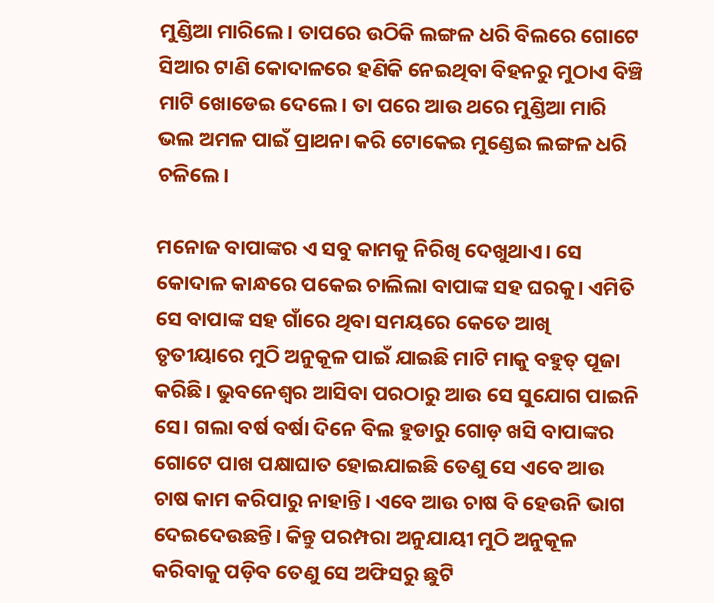ମୁଣ୍ଡିଆ ମାରିଲେ। ତାପରେ ଉଠିକି ଲଙ୍ଗଳ ଧରି ବିଲରେ ଗୋଟେ ସିଆର ଟାଣି କୋଦାଳରେ ହଣିକି ନେଇଥିବା ବିହନରୁ ମୁଠାଏ ବିଞ୍ଚି ମାଟି ଖୋଡେଇ ଦେଲେ। ତା ପରେ ଆଉ ଥରେ ମୁଣ୍ଡିଆ ମାରି ଭଲ ଅମଳ ପାଇଁ ପ୍ରାଥନା କରି ଟୋକେଇ ମୁଣ୍ଡେଇ ଲଙ୍ଗଳ ଧରି ଚଳିଲେ।

ମନୋଜ ବାପାଙ୍କର ଏ ସବୁ କାମକୁ ନିରିଖି ଦେଖୁଥାଏ। ସେ କୋଦାଳ କାନ୍ଧରେ ପକେଇ ଚାଲିଲା ବାପାଙ୍କ ସହ ଘରକୁ। ଏମିତି ସେ ବାପାଙ୍କ ସହ ଗାଁରେ ଥିବା ସମୟରେ କେତେ ଆଖି ତୃତୀୟାରେ ମୁଠି ଅନୁକୂଳ ପାଇଁ ଯାଇଛି ମାଟି ମାକୁ ବହୁତ୍ ପୂଜା କରିଛି। ଭୁବନେଶ୍ୱର ଆସିବା ପରଠାରୁ ଆଉ ସେ ସୁଯୋଗ ପାଇନି ସେ। ଗଲା ବର୍ଷ ବର୍ଷା ଦିନେ ବିଲ ହୁଡାରୁ ଗୋଡ଼ ଖସି ବାପାଙ୍କର ଗୋଟେ ପାଖ ପକ୍ଷାଘାତ ହୋଇଯାଇଛି ତେଣୁ ସେ ଏବେ ଆଉ ଚାଷ କାମ କରିପାରୁ ନାହାନ୍ତି। ଏବେ ଆଉ ଚାଷ ବି ହେଉନି ଭାଗ ଦେଇଦେଉଛନ୍ତି। କିନ୍ତୁ ପରମ୍ପରା ଅନୁଯାୟୀ ମୁଠି ଅନୁକୂଳ କରିବାକୁ ପଡ଼ିବ ତେଣୁ ସେ ଅଫିସରୁ ଛୁଟି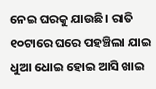ନେଇ ଘରକୁ ଯାଉଛି। ରାତି ୧୦ଟାରେ ଘରେ ପହଞ୍ଚିଲା ଯାଇ ଧୁଆ ଧୋଇ ହୋଇ ଆସି ଖାଇ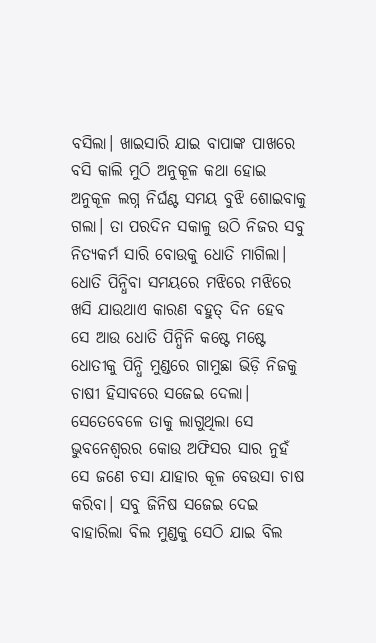ବସିଲା। ଖାଇସାରି ଯାଇ ବାପାଙ୍କ ପାଖରେ ବସି କାଲି ମୁଠି ଅନୁକୂଳ କଥା ହୋଇ ଅନୁକୂଳ ଲଗ୍ନ ନିର୍ଘଣ୍ଟ ସମୟ ବୁଝି ଶୋଇବାକୁ ଗଲା। ତା ପରଦିନ ସକାଳୁ ଉଠି ନିଜର ସବୁ ନିତ୍ୟକର୍ମ ସାରି ବୋଉକୁ ଧୋତି ମାଗିଲା। ଧୋତି ପିନ୍ଧିବା ସମୟରେ ମଝିରେ ମଝିରେ ଖସି ଯାଉଥାଏ କାରଣ ବହୁତ୍ ଦିନ ହେବ ସେ ଆଉ ଧୋତି ପିନ୍ଧିନି କଷ୍ଟେ ମଷ୍ଟେ ଧୋତୀକୁ ପିନ୍ଧି ମୁଣ୍ଡରେ ଗାମୁଛା ଭିଡ଼ି ନିଜକୁ ଚାଷୀ ହିସାବରେ ସଜେଇ ଦେଲା। ସେତେବେଳେ ତାକୁ ଲାଗୁଥିଲା ସେ ଭୁବନେଶ୍ୱରର କୋଉ ଅଫିସର ସାର ନୁହଁ ସେ ଜଣେ ଚସା ଯାହାର କୂଳ ବେଉସା ଚାଷ କରିବା। ସବୁ ଜିନିଷ ସଜେଇ ଦେଇ ବାହାରିଲା ବିଲ ମୁଣ୍ଡକୁ ସେଠି ଯାଇ ବିଲ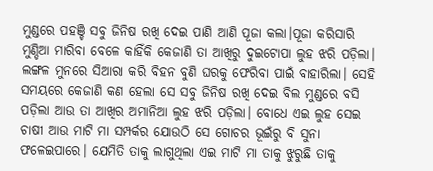ମୁଣ୍ଡରେ ପହଞ୍ଚି ସବୁ ଜିନିଷ ରଖି ଦେଇ ପାଣି ଆଣି ପୂଜା କଲା।ପୂଜା କରିସାରି ମୁଣ୍ଡିଆ ମାରିବା ବେଳେ କାହିଁକି କେଜାଣି ତା ଆଖିରୁ ଦୁଇଟୋପା ଲୁହ ଝରି ପଡ଼ିଲା। ଲଙ୍ଗଳ ମୁନରେ ସିଆରା କରି ବିହନ ବୁଣି ଘରକୁ ଫେରିବା ପାଇଁ ବାହାରିଲା। ସେହି ସମୟରେ କେଜାଣି କଣ ହେଲା ସେ ସବୁ ଜିନିଷ ରଖି ଦେଇ ବିଲ ମୁଣ୍ଡରେ ବସି ପଡ଼ିଲା ଆଉ ତା ଆଖିର ଅମାନିଆ ଲୁହ ଝରି ପଡ଼ିଲା। ବୋଧେ ଏଇ ଲୁହ ସେଇ ଚାଷୀ ଆଉ ମାଟି ମା ସମ୍ପର୍କର ଯୋଉଠି ସେ ଗୋଚର ଭୂଇଁରୁ ବି ସୁନା ଫଳେଇପାରେ। ଯେମିତି ତାକୁ ଲାଗୁଥିଲା ଏଇ ମାଟି ମା ତାକୁ ଝୁରୁଛି ତାକୁ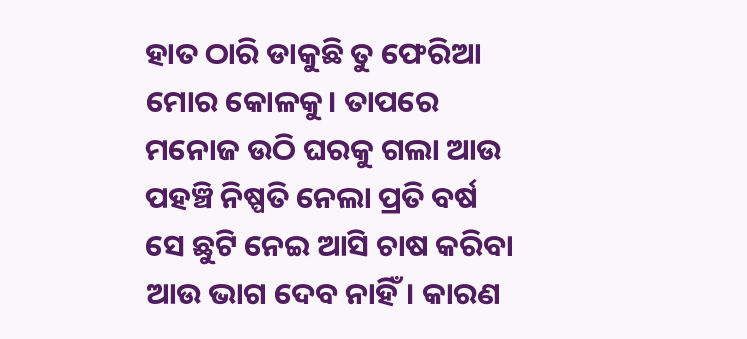ହାତ ଠାରି ଡାକୁଛି ତୁ ଫେରିଆ ମୋର କୋଳକୁ। ତାପରେ ମନୋଜ ଉଠି ଘରକୁ ଗଲା ଆଉ ପହଞ୍ଚି ନିଷ୍ପତି ନେଲା ପ୍ରତି ବର୍ଷ ସେ ଛୁଟି ନେଇ ଆସି ଚାଷ କରିବା ଆଉ ଭାଗ ଦେବ ନାହିଁ। କାରଣ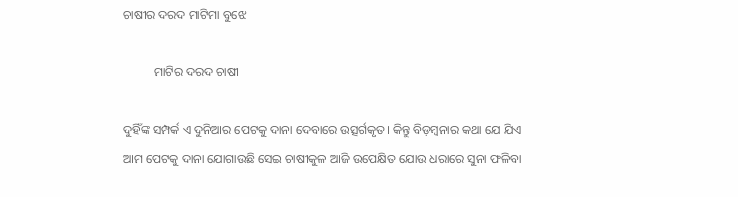ଚାଷୀର ଦରଦ ମାଟିମା ବୁଝେ

          ମାଟିର ଦରଦ ଚାଷୀ

ଦୁହିଁଙ୍କ ସମ୍ପର୍କ ଏ ଦୁନିଆର ପେଟକୁ ଦାନା ଦେବାରେ ଉତ୍ସର୍ଗକୃତ। କିନ୍ତୁ ବିଡ଼ମ୍ବନାର କଥା ଯେ ଯିଏ ଆମ ପେଟକୁ ଦାନା ଯୋଗାଉଛି ସେଇ ଚାଷୀକୁଳ ଆଜି ଉପେକ୍ଷିତ ଯୋଉ ଧରାରେ ସୁନା ଫଳିବା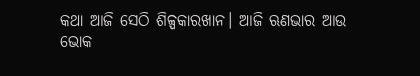କଥା ଆଜି ସେଠି ଶିଳ୍ପକାରଖାନ। ଆଜି ଋଣଭାର ଆଉ ଭୋକ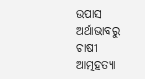ଉପାସ ଅର୍ଥାଭାବରୁ ଚାଷୀ ଆତ୍ମହତ୍ୟା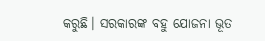କରୁଛି। ସରକାରଙ୍କ ବହୁ ଯୋଜନା ଭୂତ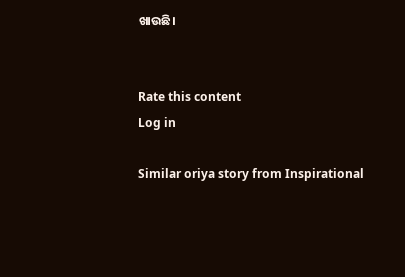ଖାଉଛି।


Rate this content
Log in

Similar oriya story from Inspirational